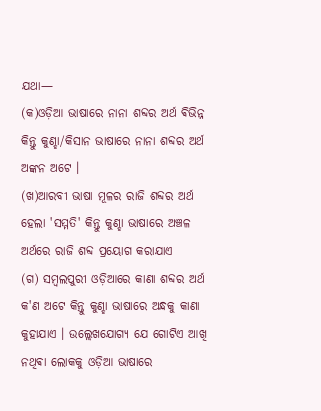ଯଥା—
(କ)ଓଡ଼ିଆ ଭାଷାରେ ନାନା ଶବ୍ଦର ଅର୍ଥ ଵିଭିନ୍ନ କିନ୍ତୁ କୁଣ୍ହା/କିସାନ ଭାଷାରେ ନାନା ଶବ୍ଦର ଅର୍ଥ ଅଙ୍କନ ଅଟେ ।
(ଖ)ଆରବୀ ଭାଷା ମୂଳର ରାଜି ଶବ୍ଦର ଅର୍ଥ ହେଲା 'ସମ୍ମତି' କିନ୍ତୁ କୁଣ୍ହା ଭାଷାରେ ଅଞ୍ଚଳ ଅର୍ଥରେ ରାଜି ଶବ୍ଦ ପ୍ରୟୋଗ କରାଯାଏ
(ଗ) ସମ୍ବଲପୁରୀ ଓଡ଼ିଆରେ କାଣା ଶବ୍ଦର ଅର୍ଥ କ'ଣ ଅଟେ କିନ୍ତୁ କୁଣ୍ହା ଭାଷାରେ ଅନ୍ଧକୁ କାଣା କୁହାଯାଏ । ଉଲ୍ଲେଖଯୋଗ୍ୟ ଯେ ଗୋଟିଏ ଆଖି ନଥିଵା ଲୋକକୁ ଓଡ଼ିଆ ଭାଷାରେ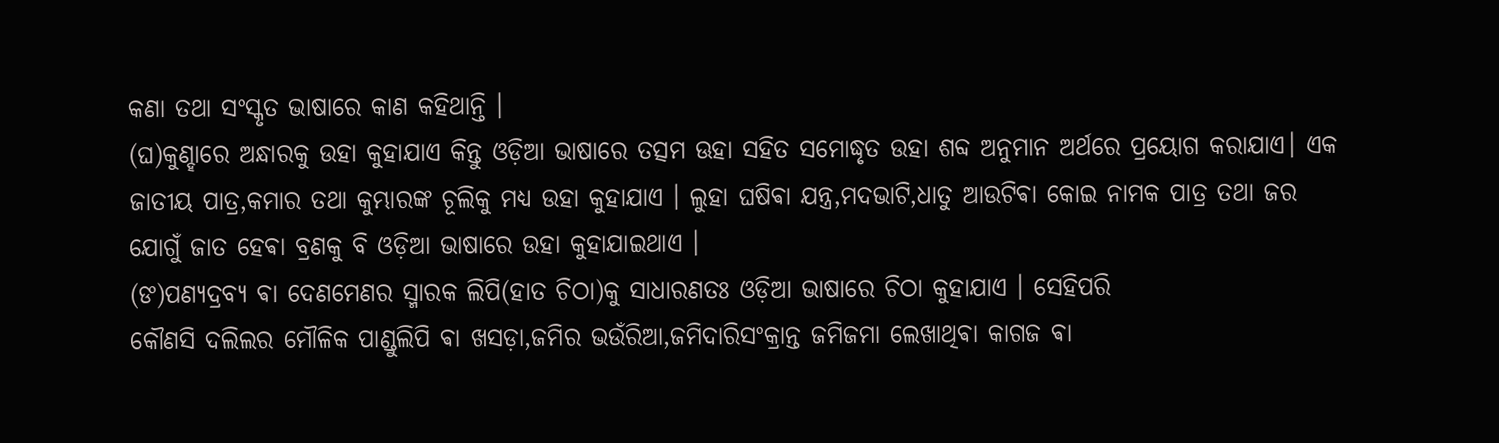କଣା ତଥା ସଂସ୍କୃତ ଭାଷାରେ କାଣ କହିଥାନ୍ତି ।
(ଘ)କୁଣ୍ହାରେ ଅନ୍ଧାରକୁ ଉହା କୁହାଯାଏ କିନ୍ତୁ ଓଡ଼ିଆ ଭାଷାରେ ତତ୍ସମ ଊହା ସହିତ ସମୋଦ୍ଧୃତ ଉହା ଶବ୍ଦ ଅନୁମାନ ଅର୍ଥରେ ପ୍ରୟୋଗ କରାଯାଏ। ଏକ ଜାତୀୟ ପାତ୍ର,କମାର ତଥା କୁମ୍ଭାରଙ୍କ ଚୂଲିକୁ ମଧ୍ୟ ଉହା କୁହାଯାଏ । ଲୁହା ଘଷିଵା ଯନ୍ତ୍ର,ମଦଭାଟି,ଧାତୁ ଆଉଟିଵା କୋଇ ନାମକ ପାତ୍ର ତଥା ଜର ଯୋଗୁଁ ଜାତ ହେଵା ବ୍ରଣକୁ ବି ଓଡ଼ିଆ ଭାଷାରେ ଉହା କୁହାଯାଇଥାଏ ।
(ଙ)ପଣ୍ଯଦ୍ରବ୍ଯ ଵା ଦେଣମେଣର ସ୍ମାରକ ଲିପି(ହାତ ଚିଠା)କୁ ସାଧାରଣତଃ ଓଡ଼ିଆ ଭାଷାରେ ଚିଠା କୁହାଯାଏ । ସେହିପରି
କୌଣସି ଦଲିଲର ମୌଳିକ ପାଣ୍ଡୁଲିପି ଵା ଖସଡ଼ା,ଜମିର ଭଉଁରିଆ,ଜମିଦାରିସଂକ୍ରାନ୍ତ ଜମିଜମା ଲେଖାଥିଵା କାଗଜ ଵା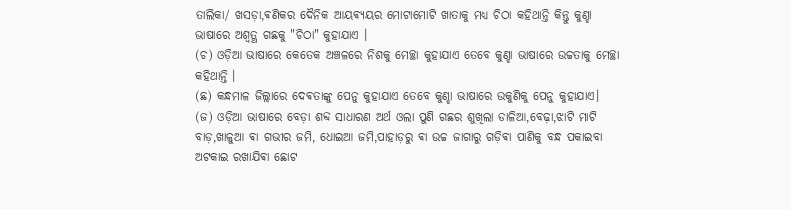ତାଲିକା/ ଖସଡ଼ା,ଵଣିକର ଦୈନିକ ଆୟଵ୍ୟୟର ମୋଟାମୋଟି ଖାତାକୁ ମଧ୍ୟ ଚିଠା କହିଥାନ୍ତି କିନ୍ତୁ କୁଣ୍ହା ଭାଷାରେ ଅଶ୍ଵତ୍ଥ ଗଛକୁ "ଚିଠା" କୁହାଯାଏ ।
(ଚ) ଓଡ଼ିଆ ଭାଷାରେ କେତେକ ଅଞ୍ଚଳରେ ନିଶକୁ ମେଚ୍ଛା କୁହାଯାଏ ତେବେ କୁଣ୍ହା ଭାଷାରେ ଉଚ୍ଚତାକୁ ମେଚ୍ଛା କହିଥାନ୍ତି ।
(ଛ) କନ୍ଧମାଳ ଜିଲ୍ଲାରେ ଦେଵତାଙ୍କୁ ପେନୁ କୁହାଯାଏ ତେବେ କୁଣ୍ହା ଭାଷାରେ ଉକୁଣିକୁ ପେନୁ କୁହାଯାଏ।
(ଜ) ଓଡ଼ିଆ ଭାଷାରେ ବେଡ଼ା ଶବ୍ଦ ସାଧାରଣ ଅର୍ଥ ଓଲା ପୁଣି ଗଛର ଶୁଖିଲା ଡାଳିଆ,ବେଢ଼ା,ଝାଟି ମାଟି ବାଡ଼,ଖାଳୁଆ ଵା ଗଭୀର ଜମି, ଧୋଇଆ ଜମି,ପାହାଡ଼ରୁ ଵା ଉଚ୍ଚ ଜାଗାରୁ ଗଡ଼ିଵା ପାଣିକୁ ବନ୍ଧ ପକାଇବା ଅଟକାଇ ରଖାଯିଵା ଛୋଟ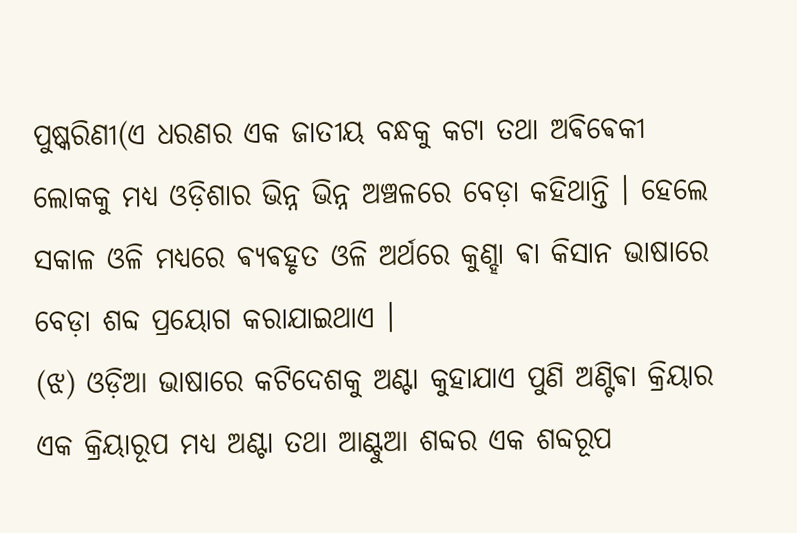ପୁଷ୍କରିଣୀ(ଏ ଧରଣର ଏକ ଜାତୀୟ ବନ୍ଧକୁ କଟା ତଥା ଅଵିଵେକୀ ଲୋକକୁ ମଧ୍ୟ ଓଡ଼ିଶାର ଭିନ୍ନ ଭିନ୍ନ ଅଞ୍ଚଳରେ ବେଡ଼ା କହିଥାନ୍ତି । ହେଲେ ସକାଳ ଓଳି ମଧ୍ୟରେ ଵ୍ୟଵହୃତ ଓଳି ଅର୍ଥରେ କୁଣ୍ହା ଵା କିସାନ ଭାଷାରେ ବେଡ଼ା ଶବ୍ଦ ପ୍ରୟୋଗ କରାଯାଇଥାଏ ।
(ଝ) ଓଡ଼ିଆ ଭାଷାରେ କଟିଦେଶକୁ ଅଣ୍ଟା କୁହାଯାଏ ପୁଣି ଅଣ୍ଟିଵା କ୍ରିୟାର ଏକ କ୍ରିୟାରୂପ ମଧ୍ୟ ଅଣ୍ଟା ତଥା ଆଣ୍ଟୁଆ ଶବ୍ଦର ଏକ ଶବ୍ଦରୂପ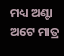ମଧ୍ୟ ଅଣ୍ଟା ଅଟେ ମାତ୍ର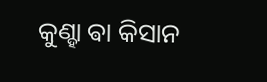କୁଣ୍ହା ଵା କିସାନ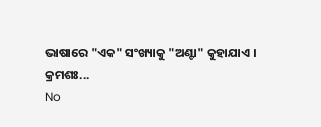ଭାଷାରେ "ଏକ" ସଂଖ୍ୟାକୁ "ଅଣ୍ଟା" କୁହାଯାଏ ।
କ୍ରମଶଃ...
No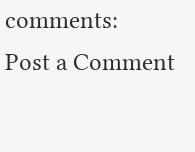comments:
Post a Comment